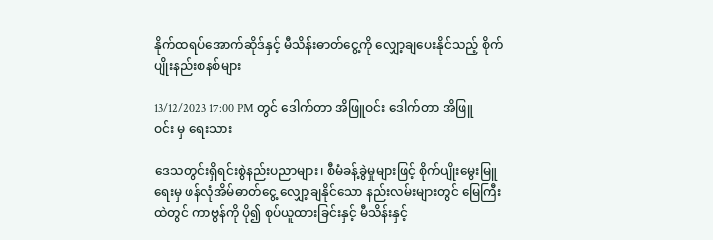နိုက်ထရပ်အောက်ဆိုဒ်နှင့် မီသိန်းဓာတ်ငွေ့ကို လျှော့ချပေးနိုင်သည့် စိုက်ပျိုးနည်းစနစ်များ

13/12/2023 17:00 PM တွင် ဒေါက်တာ အိဖြူဝင်း ဒေါက်တာ အိဖြူဝင်း မှ ရေးသား

ဒေသတွင်းရှိရင်းစွဲနည်းပညာများ၊ စီမံခန့်ခွဲမှုများဖြင့် စိုက်ပျိုးမွေးမြူရေးမှ ဖန်လုံအိမ်ဓာတ်ငွေ့ လျှော့ချနိုင်သော နည်းလမ်းများတွင် မြေကြီးထဲတွင် ကာဗွန်ကို ပို၍ စုပ်ယူထားခြင်းနှင့် မီသိန်းနှင့်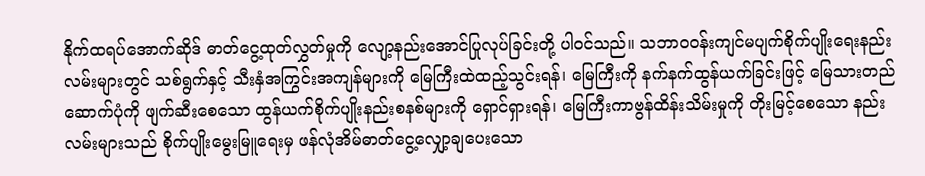နိုက်ထရပ်အောက်ဆိုဒ် ဓာတ်ငွေ့ထုတ်လွှတ်မှုကို လျော့နည်းအောင်ပြုလုပ်ခြင်းတို့ ပါဝင်သည်။ သဘာဝဝန်းကျင်မပျက်စိုက်ပျိုးရေးနည်းလမ်းများတွင် သစ်ရွက်နှင့် သီးနှံအကြွင်းအကျန်များကို မြေကြီးထဲထည့်သွင်းရန်၊ မြေကြီးကို နက်နက်ထွန်ယက်ခြင်းဖြင့် မြေသားတည်ဆောက်ပုံကို ဖျက်ဆီးစေသော ထွန်ယက်စိုက်ပျိုးနည်းစနစ်များကို ရှောင်ရှားရန်၊ မြေကြီးကာဗွန်ထိန်းသိမ်းမှုကို တိုးမြင့်စေသော နည်းလမ်းများသည် စိုက်ပျိုးမွေးမြူရေးမှ ဖန်လုံအိမ်ဓာတ်ငွေ့လျှော့ချပေးသော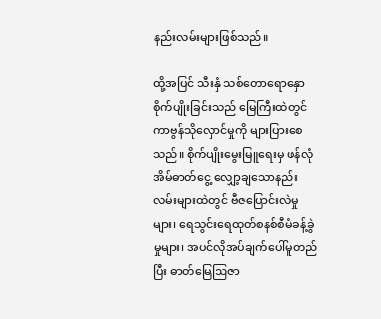နည်းလမ်းများဖြစ်သည်။

ထို့အပြင် သီးနှံ သစ်တောရောနှောစိုက်ပျိုးခြင်းသည် မြေကြီးထဲတွင် ကာဗွန်သိုလှောင်မှုကို များပြားစေသည်။ စိုက်ပျိုးမွေးမြူရေးမှ ဖန်လုံအိမ်ဓာတ်ငွေ့ လျှော့ချသောနည်းလမ်းများထဲတွင် ဗီဇပြောင်းလဲမှုများ၊ ရေသွင်းရေထုတ်စနစ်စီမံခန့်ခွဲမှုများ၊ အပင်လိုအပ်ချက်ပေါ်မူတည်ပြီး ဓာတ်မြေဩဇာ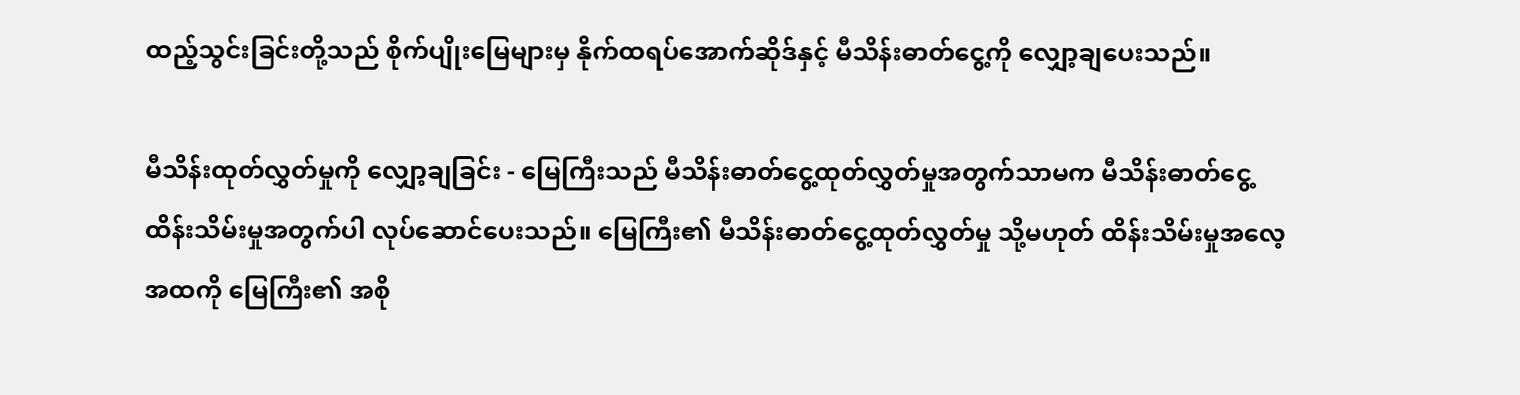ထည့်သွင်းခြင်းတို့သည် စိုက်ပျိုးမြေများမှ နိုက်ထရပ်အောက်ဆိုဒ်နှင့် မီသိန်းဓာတ်ငွေ့ကို လျှော့ချပေးသည်။

မီသိန်းထုတ်လွှတ်မှုကို လျှော့ချခြင်း - မြေကြီးသည် မီသိန်းဓာတ်ငွေ့ထုတ်လွှတ်မှုအတွက်သာမက မီသိန်းဓာတ်ငွေ့ထိန်းသိမ်းမှုအတွက်ပါ လုပ်ဆောင်ပေးသည်။ မြေကြီး၏ မီသိန်းဓာတ်ငွေ့ထုတ်လွှတ်မှု သို့မဟုတ် ထိန်းသိမ်းမှုအလေ့အထကို မြေကြီး၏ အစို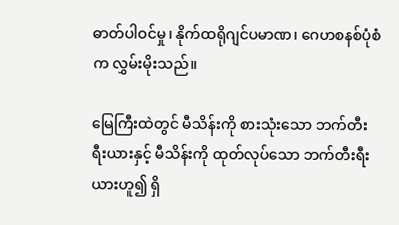ဓာတ်ပါဝင်မှု၊ နိုက်ထရိုဂျင်ပမာဏ၊ ဂေဟစနစ်ပုံစံက လွှမ်းမိုးသည်။

မြေကြီးထဲတွင် မီသိန်းကို စားသုံးသော ဘက်တီးရီးယားနှင့် မီသိန်းကို ထုတ်လုပ်သော ဘက်တီးရီးယားဟူ၍ ရှိ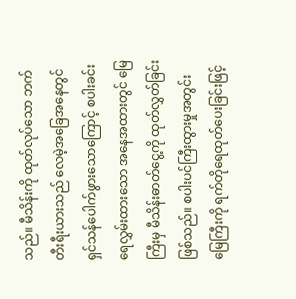သည်။ မီသိန်းကို ထုတ်လုပ်သော ဘက်တီးရီးယားသည် လေမဲ့အခြေအနေတွင် ရှင်သန်ပေါက်ဖွားသောကြောင့် စပါးခင်းရေလွှမ်းထားသော အနေအထားတွင် မြေကြီးမှ မီသိန်းဓာတ်ငွေ့ကို ထုတ်လွှတ်ခြင်းဖြစ်သည်။ စပါးပင်ကြီးထွားမှုအတွင်း မြေကြီးကို ရက်တိုရေထုတ်ပေးခြင်းဖြင့်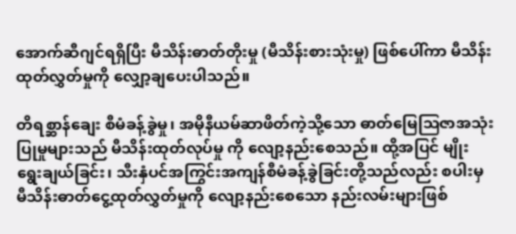အောက်ဆီဂျင်ရရှိပြီး မီသိန်းဓာတ်တိုးမှု (မီသိန်းစားသုံးမှု) ဖြစ်ပေါ်ကာ မီသိန်းထုတ်လွှတ်မှုကို လျှော့ချပေးပါသည်။

တိရစ္ဆာန်ချေး စီမံခန့်ခွဲမှု၊ အမိုနီယမ်ဆာဖိတ်ကဲ့သို့သော ဓာတ်မြေဩဇာအသုံးပြုမှုများသည် မီသိန်းထုတ်လုပ်မှု ကို လျော့နည်းစေသည်။ ထို့အပြင် မျိုးရွေးချယ်ခြင်း၊ သီးနှံပင်အကြွင်းအကျန်စီမံခန့်ခွဲခြင်းတို့သည်လည်း စပါးမှ မီသိန်းဓာတ်ငွေ့ထုတ်လွှတ်မှုကို လျော့နည်းစေသော နည်းလမ်းများဖြစ်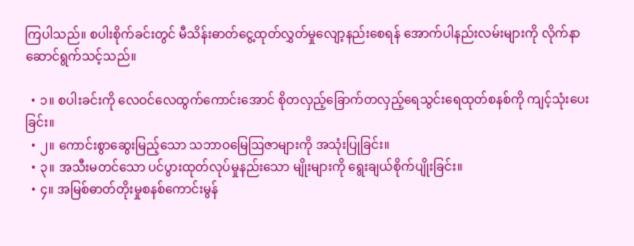ကြပါသည်။ စပါးစိုက်ခင်းတွင် မီသိန်းဓာတ်ငွေ့ထုတ်လွှတ်မှုလျော့နည်းစေရန် အောက်ပါနည်းလမ်းများကို လိုက်နာဆောင်ရွက်သင့်သည်။

  • ၁။ စပါးခင်းကို လေဝင်လေထွက်ကောင်းအောင် စိုတလှည့်ခြောက်တလှည့်ရေသွင်းရေထုတ်စနစ်ကို ကျင့်သုံးပေးခြင်း။
  • ၂။ ကောင်းစွာဆွေးမြည့်သော သဘာဝမြေဩဇာများကို အသုံးပြုခြင်း။
  • ၃။ အသီးမတင်သော ပင်ပွားထုတ်လုပ်မှုနည်းသော မျိုးများကို ရွေးချယ်စိုက်ပျိုးခြင်း။
  • ၄။ အမြစ်ဓာတ်တိုးမှုစနစ်ကောင်းမွန်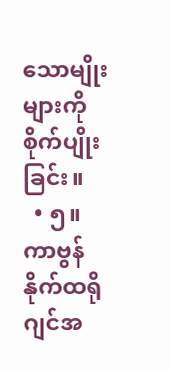သောမျိုးများကို စိုက်ပျိုးခြင်း။
  • ၅။ ကာဗွန်နိုက်ထရိုဂျင်အ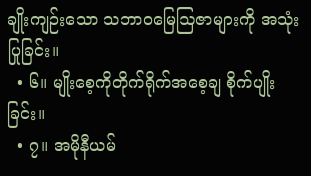ချိုးကျဉ်းသော သဘာဝမြေဩဇာများကို အသုံးပြုခြင်း။
  • ၆။ မျိုးစေ့ကိုတိုက်ရိုက်အစေ့ချ စိုက်ပျိုးခြင်း။
  • ၇။ အမိုနီယမ်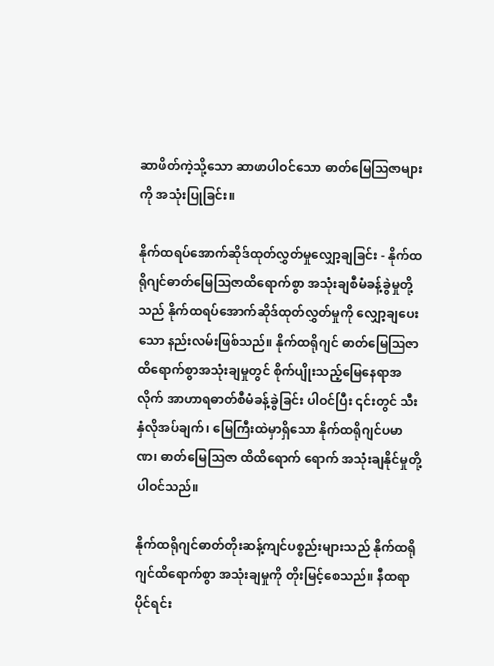ဆာဖိတ်ကဲ့သို့သော ဆာဖာပါဝင်သော ဓာတ်မြေဩဇာများကို အသုံးပြုခြင်း။

နိုက်ထရပ်အောက်ဆိုဒ်ထုတ်လွှတ်မှုလျှော့ချခြင်း - နိုက်ထရိုဂျင်ဓာတ်မြေဩဇာထိရောက်စွာ အသုံးချစီမံခန့်ခွဲမှုတို့သည် နိုက်ထရပ်အောက်ဆိုဒ်ထုတ်လွှတ်မှုကို လျှော့ချပေးသော နည်းလမ်းဖြစ်သည်။ နိုက်ထရိုဂျင် ဓာတ်မြေဩဇာထိရောက်စွာအသုံးချမှုတွင် စိုက်ပျိုးသည့်မြေနေရာအလိုက် အာဟာရဓာတ်စီမံခန့်ခွဲခြင်း ပါဝင်ပြီး ၎င်းတွင် သီးနှံလိုအပ်ချက်၊ မြေကြီးထဲမှာရှိသော နိုက်ထရိုဂျင်ပမာဏ၊ ဓာတ်မြေဩဇာ ထိထိရောက် ရောက် အသုံးချနိုင်မှုတို့ပါဝင်သည်။

နိုက်ထရိုဂျင်ဓာတ်တိုးဆန့်ကျင်ပစ္စည်းများသည် နိုက်ထရိုဂျင်ထိရောက်စွာ အသုံးချမှုကို တိုးမြင့်စေသည်။ နီထရာပိုင်ရင်း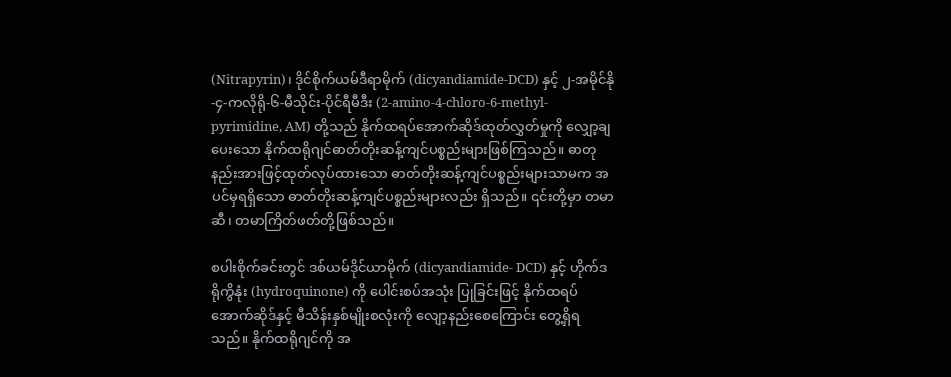(Nitrapyrin)၊ ဒိုင်စိုက်ယမ်ဒီရာမိုက် (dicyandiamide-DCD) နှင့် ၂-အမိုင်နို-၄-ကလိုရို-၆-မီသိုင်း-ပိုင်ရီမီဒီး (2-amino-4-chloro-6-methyl-pyrimidine, AM) တို့သည် နိုက်ထရပ်အောက်ဆိုဒ်ထုတ်လွှတ်မှုကို လျှော့ချပေးသော နိုက်ထရိုဂျင်ဓာတ်တိုးဆန့်ကျင်ပစ္စည်းများဖြစ်ကြသည်။ ဓာတုနည်းအားဖြင့်ထုတ်လုပ်ထားသော ဓာတ်တိုးဆန့်ကျင်ပစ္စည်းများသာမက အပင်မှရရှိသော ဓာတ်တိုးဆန့်ကျင်ပစ္စည်းများလည်း ရှိသည်။ ၎င်းတို့မှာ တမာဆီ၊ တမာကြိတ်ဖတ်တို့ဖြစ်သည်။

စပါးစိုက်ခင်းတွင် ဒစ်ယမ်ဒိုင်ယာမိုက် (dicyandiamide- DCD) နှင့် ဟိုက်ဒရိုကွိနုံး (hydroquinone) ကို ပေါင်းစပ်အသုံး ပြုခြင်းဖြင့် နိုက်ထရပ်အောက်ဆိုဒ်နှင့် မီသိန်းနှစ်မျိုးစလုံးကို လျော့နည်းစေကြောင်း တွေ့ရှိရသည်။ နိုက်ထရိုဂျင်ကို အ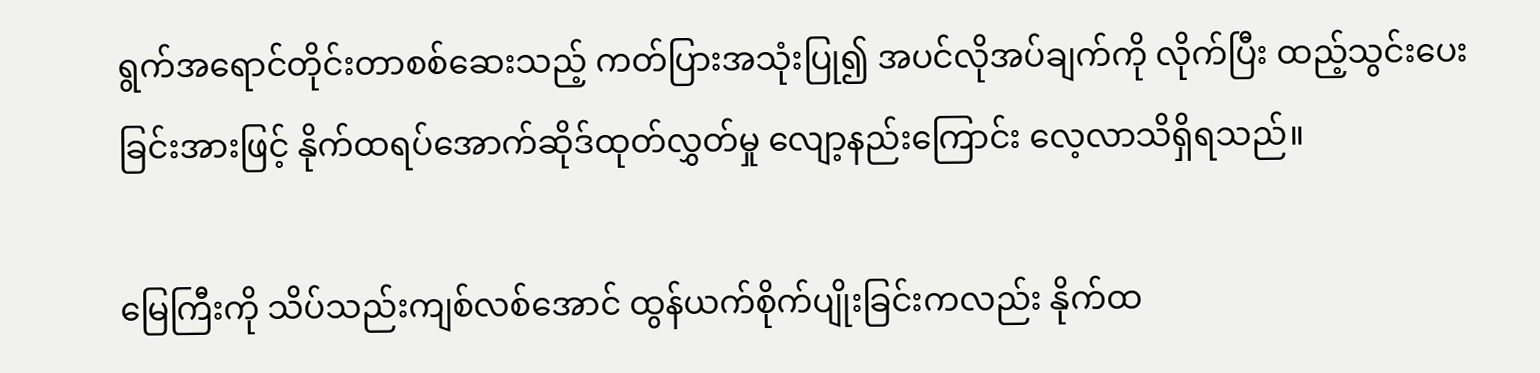ရွက်အရောင်တိုင်းတာစစ်ဆေးသည့် ကတ်ပြားအသုံးပြု၍ အပင်လိုအပ်ချက်ကို လိုက်ပြီး ထည့်သွင်းပေးခြင်းအားဖြင့် နိုက်ထရပ်အောက်ဆိုဒ်ထုတ်လွှတ်မှု လျော့နည်းကြောင်း လေ့လာသိရှိရသည်။

မြေကြီးကို သိပ်သည်းကျစ်လစ်အောင် ထွန်ယက်စိုက်ပျိုးခြင်းကလည်း နိုက်ထ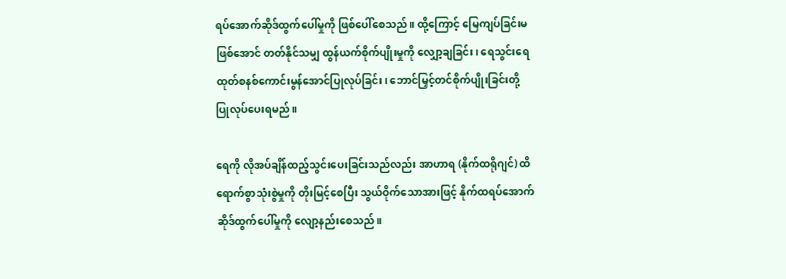ရပ်အောက်ဆိုဒ်ထွက်ပေါ်မှုကို ဖြစ်ပေါ်စေသည်။ ထို့ကြောင့် မြေကျပ်ခြင်းမဖြစ်အောင် တတ်နိုင်သမျှ ထွန်ယက်စိုက်ပျိုးမှုကို လျှော့ချခြင်း၊ ရေသွင်းရေထုတ်စနစ်ကောင်းမွန်အောင်ပြုလုပ်ခြင်း၊ ဘောင်မြှင့်တင်စိုက်ပျိုးခြင်းတို့ ပြုလုပ်ပေးရမည်။

ရေကို လိုအပ်ချိန်ထည့်သွင်းပေးခြင်းသည်လည်း အာဟာရ (နိုက်ထရိုဂျင်) ထိရောက်စွာသုံးစွဲမှုကို တိုးမြင့်စေပြီး သွယ်ဝိုက်သောအားဖြင့် နိုက်ထရပ်အောက်ဆိုဒ်ထွက်ပေါ်မှုကို လျော့နည်းစေသည်။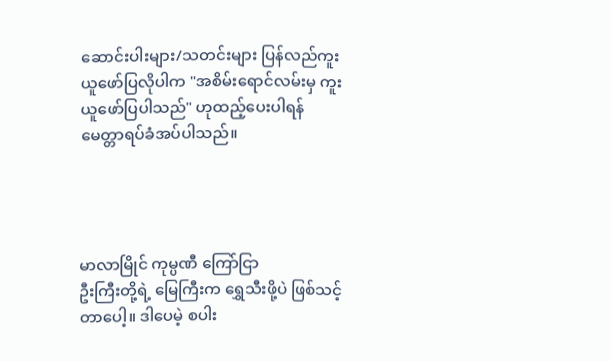ဆောင်းပါးများ/သတင်းများ ပြန်လည်ကူးယူဖော်ပြလိုပါက "အစိမ်းရောင်လမ်းမှ ကူးယူဖော်ပြပါသည်" ဟုထည့်ပေးပါရန် မေတ္တာရပ်ခံအပ်ပါသည်။




မာလာမြိုင် ကုမ္ပဏီ ကြော်ငြာ
ဦးကြီးတို့ရဲ့ မြေကြီးက ရွှေသီးဖို့ပဲ ဖြစ်သင့်တာပေါ့။ ဒါပေမဲ့ စပါး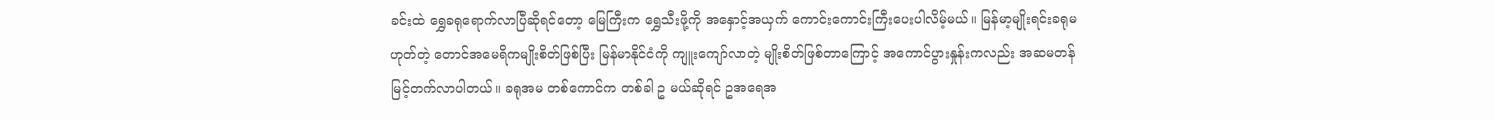ခင်းထဲ ရွှေခရုရောက်လာပြီဆိုရင်တော့ မြေကြီးက ရွှေသီးဖို့ကို အနှောင့်အယှက် ကောင်းကောင်းကြီးပေးပါလိမ့်မယ်။ မြန်မာ့မျိုးရင်းခရုမဟုတ်တဲ့ တောင်အမေရိကမျိုးစိတ်ဖြစ်ပြီး မြန်မာနိုင်ငံကို ကျူးကျော်လာတဲ့ မျိုးစိတ်ဖြစ်တာကြောင့် အကောင်ပွားနှုန်းကလည်း အဆမတန် မြင့်တက်လာပါတယ်။ ခရုအမ တစ်ကောင်က တစ်ခါ ဥ မယ်ဆိုရင် ဥအရေအ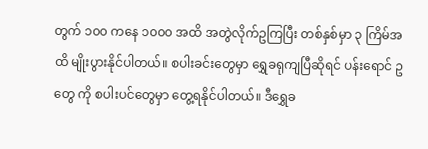တွက် ၁၀၀ ကနေ ၁၀၀၀ အထိ အတွဲလိုက်ဥကြပြီး တစ်နှစ်မှာ ၃ ကြိမ်အထိ မျိုးပွားနိုင်ပါတယ်။ စပါးခင်းတွေမှာ ရွှေခရုကျပြီဆိုရင် ပန်းရောင် ဥ တွေ ကို စပါးပင်တွေမှာ တွေ့ရနိုင်ပါတယ်။ ဒီရွှေခ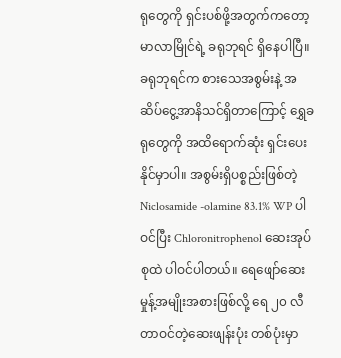ရုတွေကို ရှင်းပစ်ဖို့အတွက်ကတော့ မာလာမြိုင်ရဲ့ ခရုဘုရင် ရှိနေပါပြီ။ ခရုဘုရင်က စားသေအစွမ်းနဲ့ အဆိပ်ငွေ့အာနိသင်ရှိတာကြောင့် ရွှေခရုတွေကို အထိရောက်ဆုံး ရှင်းပေးနိုင်မှာပါ။ အစွမ်းရှိပစ္စည်းဖြစ်တဲ့ Niclosamide -olamine 83.1% WP ပါဝင်ပြီး Chloronitrophenol ဆေးအုပ်စုထဲ ပါဝင်ပါတယ်။ ရေဖျော်ဆေးမှုန့်အမျိုးအစားဖြစ်လို့ ရေ ၂၀ လီတာဝင်တဲ့ဆေးဖျန်းပုံး တစ်ပုံးမှာ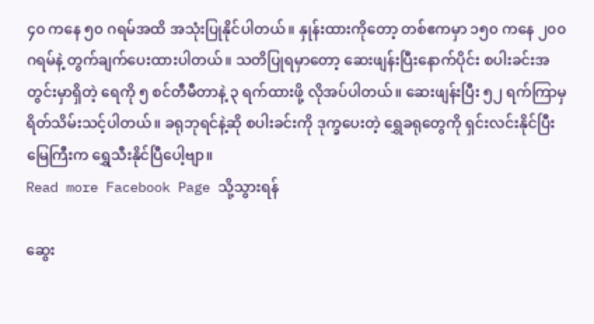၄၀ ကနေ ၅၀ ဂရမ်အထိ အသုံးပြုနိုင်ပါတယ်။ နှုန်းထားကိုတော့ တစ်ဧကမှာ ၁၅၀ ကနေ ၂၀၀ ဂရမ်နဲ့ တွက်ချက်ပေးထားပါတယ်။ သတိပြုရမှာတော့ ဆေးဖျန်းပြီးနောက်ပိုင်း စပါးခင်းအတွင်းမှာရှိတဲ့ ရေကို ၅ စင်တီမီတာနဲ့ ၃ ရက်ထားဖို့ လိုအပ်ပါတယ်။ ဆေးဖျန်းပြီး ၅၂ ရက်ကြာမှ ရိတ်သိမ်းသင့်ပါတယ်။ ခရုဘုရင်နဲ့ဆို စပါးခင်းကို ဒုက္ခပေးတဲ့ ရွှေခရုတွေကို ရှင်းလင်းနိုင်ပြီး မြေကြီးက ရွှေသီးနိုင်ပြီပေါ့ဗျာ။
Read more Facebook Page သို့သွားရန်

ဆွေး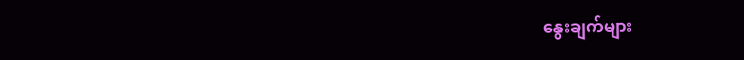နွေးချက်များ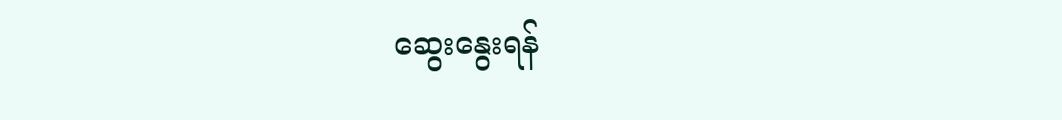ဆွေးနွေးရန်